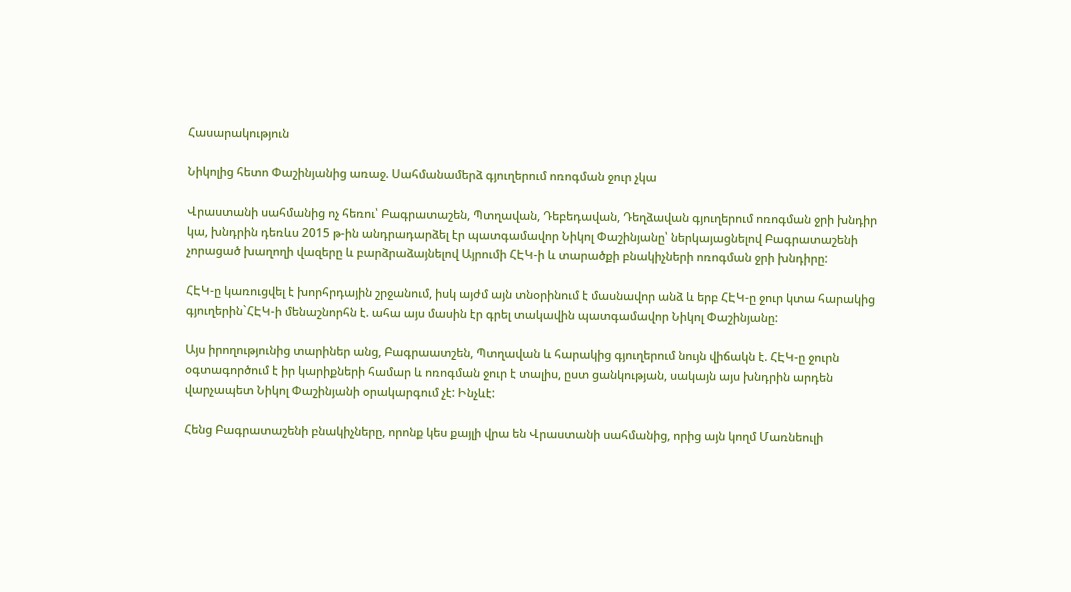Հասարակություն

Նիկոլից հետո Փաշինյանից առաջ. Սահմանամերձ գյուղերում ոռոգման ջուր չկա

Վրաստանի սահմանից ոչ հեռու՝ Բագրատաշեն, Պտղավան, Դեբեդավան, Դեղձավան գյուղերում ոռոգման ջրի խնդիր կա, խնդրին դեռևս 2015 թ-ին անդրադարձել էր պատգամավոր Նիկոլ Փաշինյանը՝ ներկայացնելով Բագրատաշենի չորացած խաղողի վազերը և բարձրաձայնելով Այրումի ՀԷԿ-ի և տարածքի բնակիչների ոռոգման ջրի խնդիրը:

ՀԷԿ-ը կառուցվել է խորհրդային շրջանում, իսկ այժմ այն տնօրինում է մասնավոր անձ և երբ ՀԷԿ-ը ջուր կտա հարակից գյուղերին`ՀԷԿ-ի մենաշնորհն է. ահա այս մասին էր գրել տակավին պատգամավոր Նիկոլ Փաշինյանը:

Այս իրողությունից տարիներ անց, Բագրաատշեն, Պտղավան և հարակից գյուղերում նույն վիճակն է. ՀԷԿ-ը ջուրն օգտագործում է իր կարիքների համար և ոռոգման ջուր է տալիս, ըստ ցանկության, սակայն այս խնդրին արդեն վարչապետ Նիկոլ Փաշինյանի օրակարգում չէ: Ինչևէ:

Հենց Բագրատաշենի բնակիչները, որոնք կես քայլի վրա են Վրաստանի սահմանից, որից այն կողմ Մառնեուլի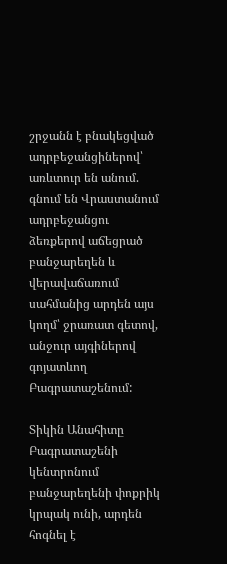շրջանն է բնակեցված ադրբեջանցիներով՝ առևտուր են անում. գնում են Վրաստանում ադրբեջանցու ձեռքերով աճեցրած բանջարեղեն և վերավաճառում սահմանից արդեն այս կողմ՝ ջրառատ գետով, անջուր այգիներով գոյատևող Բագրատաշենում:

Տիկին Անահիտը Բագրատաշենի կենտրոնում բանջարեղենի փոքրիկ կրպակ ունի, արդեն հոգնել է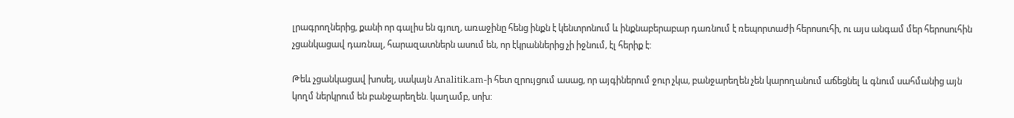լրագրողներից, քանի որ գալիս են գյուղ, առաջինը հենց ինքն է կենտրոնում և ինքնաբերաբար դառնում է ռեպորտաժի հերոսուհի, ու այս անգամ մեր հերոսուհին չցանկացավ դառնալ, հարազատներն ասում են, որ էկրաններից չի իջնում, էլ հերիք է:

Թեև չցանկացավ խոսել, սակայն Analitik.am-ի հետ զրույցում ասաց, որ այգիներում ջուր չկա, բանջարեղեն չեն կարողանում աճեցնել և գնում սահմանից այն կողմ ներկրում են բանջարեղեն. կաղամբ, սոխ: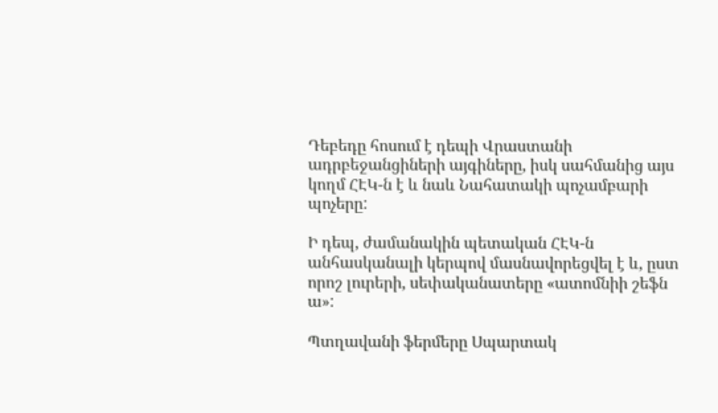Դեբեդը հոսում է դեպի Վրաստանի ադրբեջանցիների այգիները, իսկ սահմանից այս կողմ ՀԷԿ-ն է և նաև Նահատակի պոչամբարի պոչերը:

Ի դեպ, ժամանակին պետական ՀԷԿ-ն անհասկանալի կերպով մասնավորեցվել է և, ըստ որոշ լուրերի, սեփականատերը «ատոմնիի շեֆն ա»:

Պտղավանի ֆերմերը Սպարտակ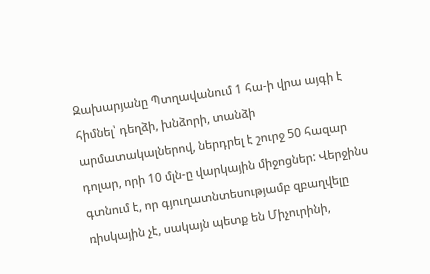Զախարյանը Պտղավանում 1 հա-ի վրա այգի է հիմնել՝ դեղձի, խնձորի, տանձի արմատակալներով, ներդրել է շուրջ 50 հազար դոլար, որի 10 մլն-ը վարկային միջոցներ: Վերջինս գտնում է, որ գյուղատնտեսությամբ զբաղվելը ռիսկային չէ, սակայն պետք են Միչուրինի,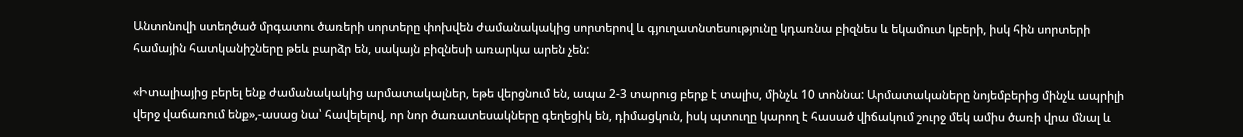Անտոնովի ստեղծած մրգատու ծառերի սորտերը փոխվեն ժամանակակից սորտերով և գյուղատնտեսությունը կդառնա բիզնես և եկամուտ կբերի, իսկ հին սորտերի համային հատկանիշները թեև բարձր են, սակայն բիզնեսի առարկա արեն չեն:

«Իտալիայից բերել ենք ժամանակակից արմատակալներ, եթե վերցնում են, ապա 2-3 տարուց բերք է տալիս, մինչև 10 տոննա: Արմատակաները նոյեմբերից մինչև ապրիլի վերջ վաճառում ենք»,-ասաց նա՝ հավելելով, որ նոր ծառատեսակները գեղեցիկ են, դիմացկուն, իսկ պտուղը կարող է հասած վիճակում շուրջ մեկ ամիս ծառի վրա մնալ և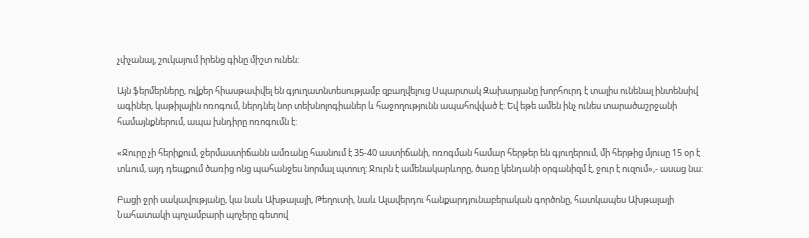չփչանալ, շուկայում իրենց գինը միշտ ունեն:

Այն ֆերմերները, ովքեր հիասթափվել են գյուղատնտեսությամբ զբաղվելուց Սպարտակ Զախարյանը խորհուրդ է տալիս ունենալ ինտենսիվ ագիներ, կաթիլային ոռոգում, ներդնել նոր տեխնոլոգիաներ և հաջողությունն ապահովված է: Եվ եթե ամեն ինչ ունես տարածաշրջանի համայնքներում, ապա խնդիրը ոռոգումն է:

«Ջուրը չի հերիքում, ջերմաստիճանն ամռանը հասնում է 35-40 աստիճանի, ոռոգման համար հերթեր են գյուղերում, մի հերթից մյուսը 15 օր է տևում, այդ դեպքում ծառից ոնց պահանջես նորմալ պտուղ: Ջուրն է ամենակարևորը, ծառը կենդանի օրգանիզմ է, ջուր է ուզում»,- ասաց նա:

Բացի ջրի սակավությանը, կա նաև Ախթալայի, Թեղուտի, նաև Ալավերդու հանքարդյունաբերական գործոնը, հատկապես Ախթալայի Նահատակի պոչամբարի պոչերը գետով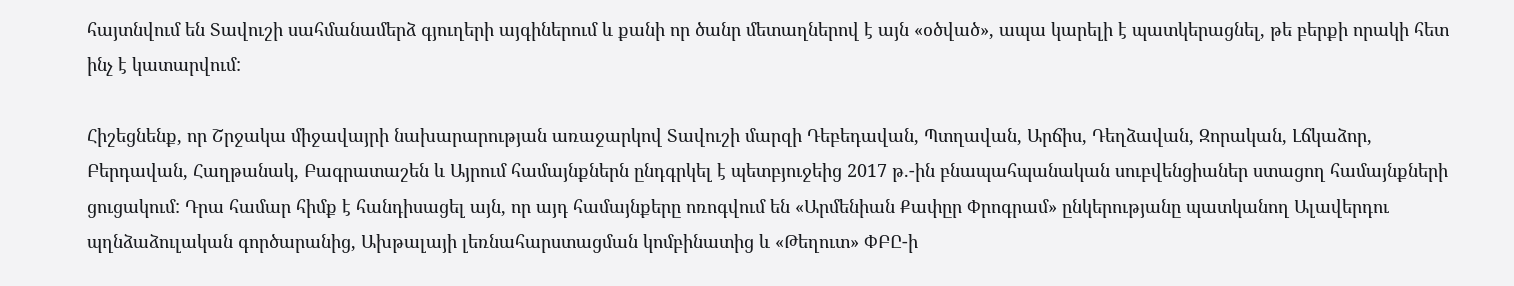հայտնվում են Տավուշի սահմանամերձ գյուղերի այգիներում և քանի որ ծանր մետաղներով է այն «օծված», ապա կարելի է պատկերացնել, թե բերքի որակի հետ ինչ է կատարվում:

Հիշեցնենք, որ Շրջակա միջավայրի նախարարության առաջարկով Տավուշի մարզի Դեբեդավան, Պտղավան, Արճիս, Դեղձավան, Զորական, Լճկաձոր, Բերդավան, Հաղթանակ, Բագրատաշեն և Այրում համայնքներն ընդգրկել է պետբյուջեից 2017 թ.-ին բնապահպանական սուբվենցիաներ ստացող համայնքների ցուցակում: Դրա համար հիմք է հանդիսացել այն, որ այդ համայնքերը ոռոգվում են «Արմենիան Քափըր Փրոգրամ» ընկերությանը պատկանող Ալավերդու պղնձաձուլական գործարանից, Ախթալայի լեռնահարստացման կոմբինատից և «Թեղուտ» ՓԲԸ-ի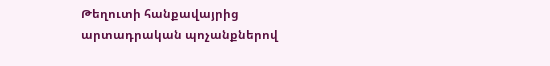Թեղուտի հանքավայրից արտադրական պոչանքներով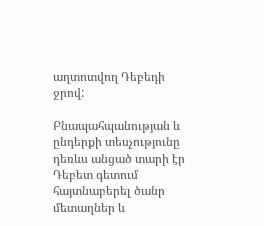աղտոտվող Դեբեդի ջրով:

Բնապահպանության և ընդերքի տեսչությունը դեռևս անցած տարի էր Դեբետ գետում հայտնաբերել ծանր մետաղներ և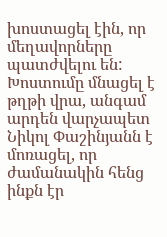խոստացել էին, որ մեղավորները պատժվելու են: Խոստումը մնացել է թղթի վրա, անգամ արդեն վարչապետ Նիկոլ Փաշինյանն է մոռացել, որ ժամանակին հենց ինքն էր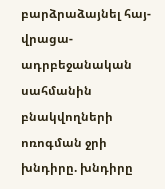բարձրաձայնել հայ-վրացա-ադրբեջանական սահմանին բնակվողների ոռոգման ջրի խնդիրը. խնդիրը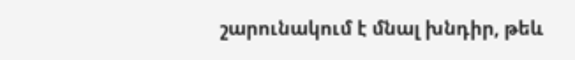շարունակում է մնալ խնդիր, թեև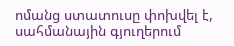ոմանց ստատուսը փոխվել է, սահմանային գյուղերում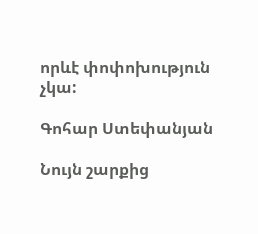որևէ փոփոխություն չկա:

Գոհար Ստեփանյան

Նույն շարքից